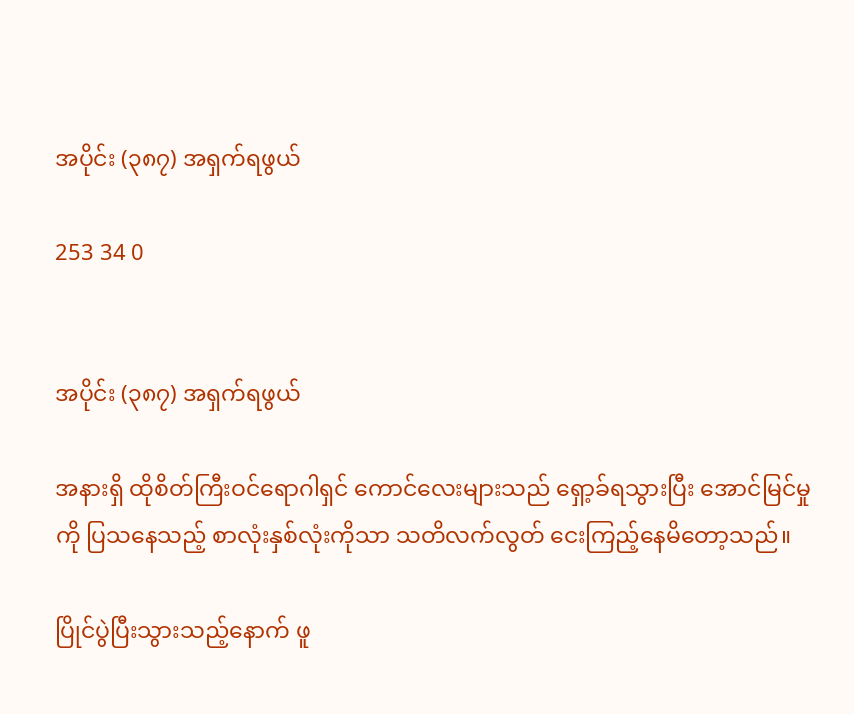အပိုင်း (၃၈၇) အရှက်ရဖွယ်

253 34 0


အပိုင်း (၃၈၇) အရှက်ရဖွယ်

အနားရှိ ထိုစိတ်ကြီးဝင်ရောဂါရှင် ကောင်လေးများသည် ရှော့ခ်ရသွားပြီး အောင်မြင်မှုကို ပြသနေသည့် စာလုံးနှစ်လုံးကိုသာ သတိလက်လွတ် ငေးကြည့်နေမိတော့သည်။

ပြိုင်ပွဲပြီးသွားသည့်နောက် ဖူ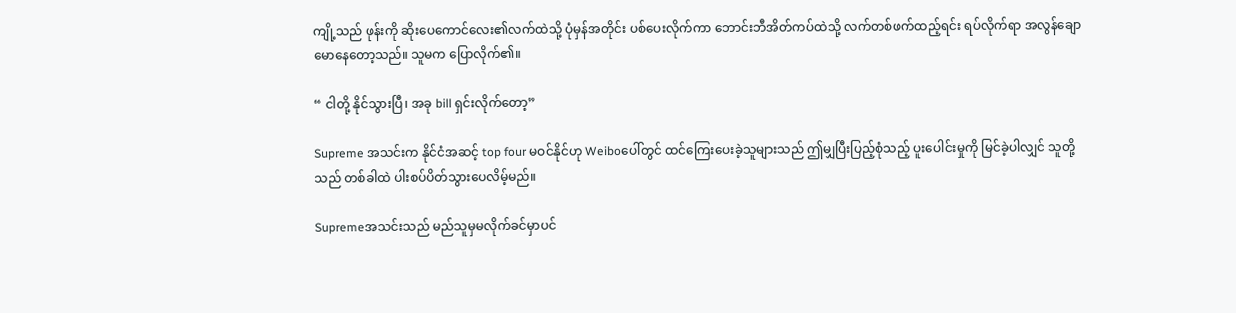ကျို့သည် ဖုန်းကို ဆိုးပေကောင်လေး၏လက်ထဲသို့ ပုံမှန်အတိုင်း ပစ်ပေးလိုက်ကာ ဘောင်းဘီအိတ်ကပ်ထဲသို့ လက်တစ်ဖက်ထည့်ရင်း ရပ်လိုက်ရာ အလွန်ချောမောနေတော့သည်။ သူမက ပြောလိုက်၏။

“ ငါတို့ နိုင်သွားပြီ၊ အခု bill ရှင်းလိုက်တော့”

Supreme အသင်းက နိုင်ငံအဆင့် top four မဝင်နိုင်ဟု Weiboပေါ်တွင် ထင်ကြေးပေးခဲ့သူများသည် ဤမျှပြီးပြည့်စုံသည့် ပူးပေါင်းမှုကို မြင်ခဲ့ပါလျှင် သူတို့သည် တစ်ခါထဲ ပါးစပ်ပိတ်သွားပေလိမ့်မည်။

Supremeအသင်းသည် မည်သူမှမလိုက်ခင်မှာပင်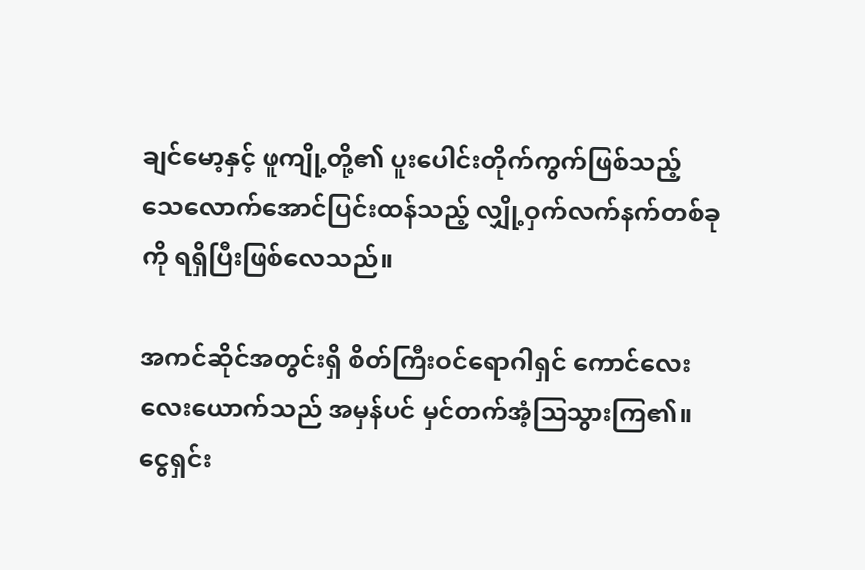ချင်မော့နှင့် ဖူကျို့တို့၏ ပူးပေါင်းတိုက်ကွက်ဖြစ်သည့် သေလောက်အောင်ပြင်းထန်သည့် လျှို့ဝှက်လက်နက်တစ်ခုကို ရရှိပြီးဖြစ်လေသည်။

အကင်ဆိုင်အတွင်းရှိ စိတ်ကြီးဝင်ရောဂါရှင် ကောင်လေးလေးယောက်သည် အမှန်ပင် မှင်တက်အံ့ဩသွားကြ၏။ ငွေရှင်း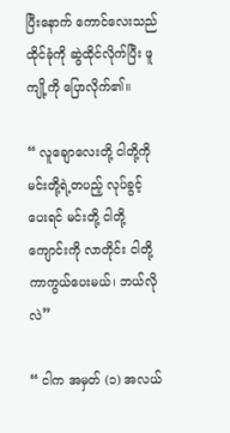ပြီးနောက် ကောင်လေးသည် ထိုင်ခုံကို ဆွဲထိုင်လိုက်ပြီး ဖူကျို့ကို ပြောလိုက်၏။

“ လူချောလေးတို့ ငါတို့ကို မင်းတို့ရဲ့တပည့် လုပ်ခွင့်ပေးရင် မင်းတို့ ငါတို့ကျောင်းကို လာတိုင်း ငါတို့ကာကွယ်ပေးမယ်၊ ဘယ်လိုလဲ”

“ ငါက အမှတ် (၁) အလယ်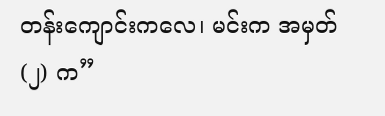တန်းကျောင်းကလေ၊ မင်းက အမှတ် (၂) က”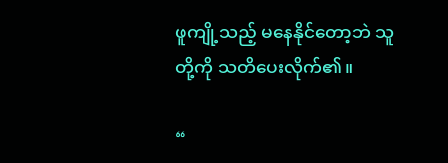ဖူကျို့သည့် မနေနိုင်တော့ဘဲ သူတို့ကို သတိပေးလိုက်၏။

“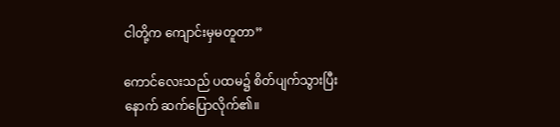ငါတို့က ကျောင်းမှမတူတာ”

ကောင်လေးသည် ပထမ၌ စိတ်ပျက်သွားပြီး နောက် ဆက်ပြောလိုက်၏။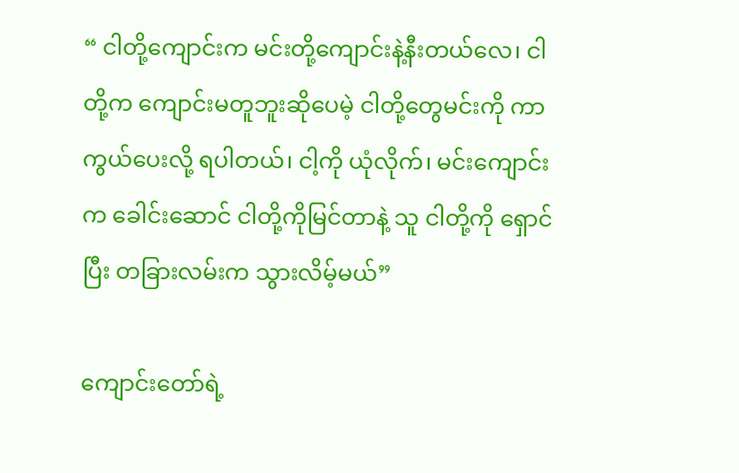“ ငါတို့ကျောင်းက မင်းတို့ကျောင်းနဲ့နီးတယ်လေ၊ ငါတို့က ကျောင်းမတူဘူးဆိုပေမဲ့ ငါတို့တွေမင်းကို ကာကွယ်ပေးလို့ ရပါတယ်၊ ငါ့ကို ယုံလိုက်၊ မင်းကျောင်းက ခေါင်းဆောင် ငါတို့ကိုမြင်တာနဲ့ သူ ငါတို့ကို ရှောင်ပြီး တခြားလမ်းက သွားလိမ့်မယ်”

ကျောင်းတော်ရဲ့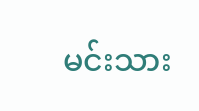မင်းသား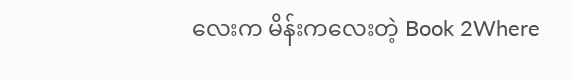လေးက မိန်းကလေးတဲ့ Book 2Where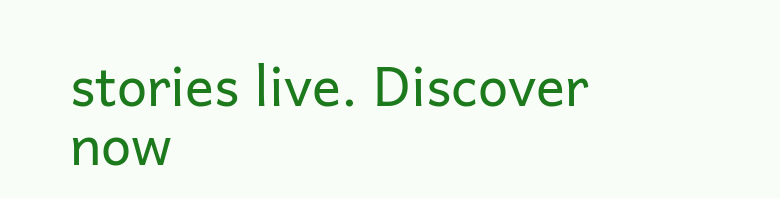stories live. Discover now